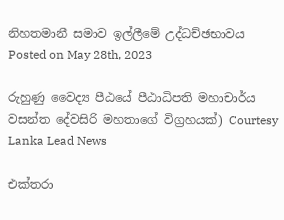නිහතමානී සමාව ඉල්ලීමේ උද්ධච්ඡභාවය
Posted on May 28th, 2023

රුහුණු වෛද්‍ය පීඨයේ පීඨාධිපති මහාචාර්ය වසන්ත දේවසිරි මහතාගේ විග්‍රහයක්) Courtesy Lanka Lead News

එක්තරා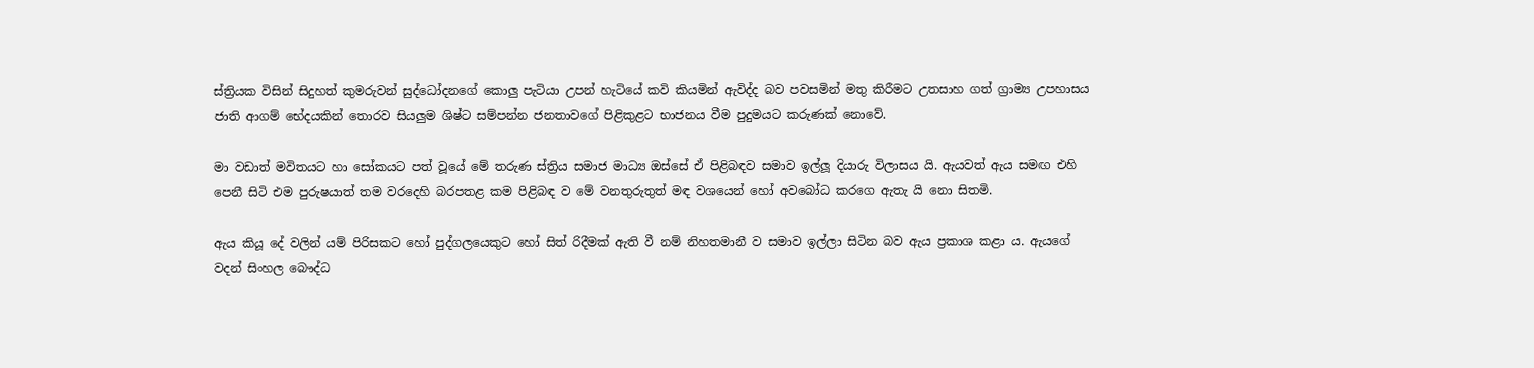ස්ත්‍රියක විසින් සිදුහත් කුමරුවන් සුද්ධෝදනගේ කොලු පැටියා උපන් හැටියේ කවි කියමින් ඇවිද්ද බව පවසමින් මතු කිරීමට උතසාහ ගත් ග්‍රාම්‍ය උපහාසය ජාති ආගම් භේදයකින් තොරව සියලුම ශිෂ්ට සම්පන්න ජනතාවගේ පිළිකුළට භාජනය වීම පුදුමයට කරුණක් නොවේ.

මා වඩාත් මවිතයට හා සෝකයට පත් වූයේ මේ තරුණ ස්ත්‍රිය සමාජ මාධ්‍ය ඔස්සේ ඒ පිළිබඳව සමාව ඉල්ලූ දියාරු විලාසය යි. ඇයවත් ඇය සමඟ එහි පෙනී සිටි එම පුරුෂයාත් තම වරදෙහි බරපතළ කම පිළිබඳ ව මේ වනතුරුතුත් මඳ වශයෙන් හෝ අවබෝධ කරගෙ ඇතැ යි නො සිතමි.

ඇය කියූ දේ වලින් යම් පිරිසකට හෝ පුද්ගලයෙකුට හෝ සිත් රිදීමක් ඇති වී නම් නිහතමානී ව සමාව ඉල්ලා සිටින බව ඇය ප්‍රකාශ කළා ය. ඇයගේ වදන් සිංහල බෞද්ධ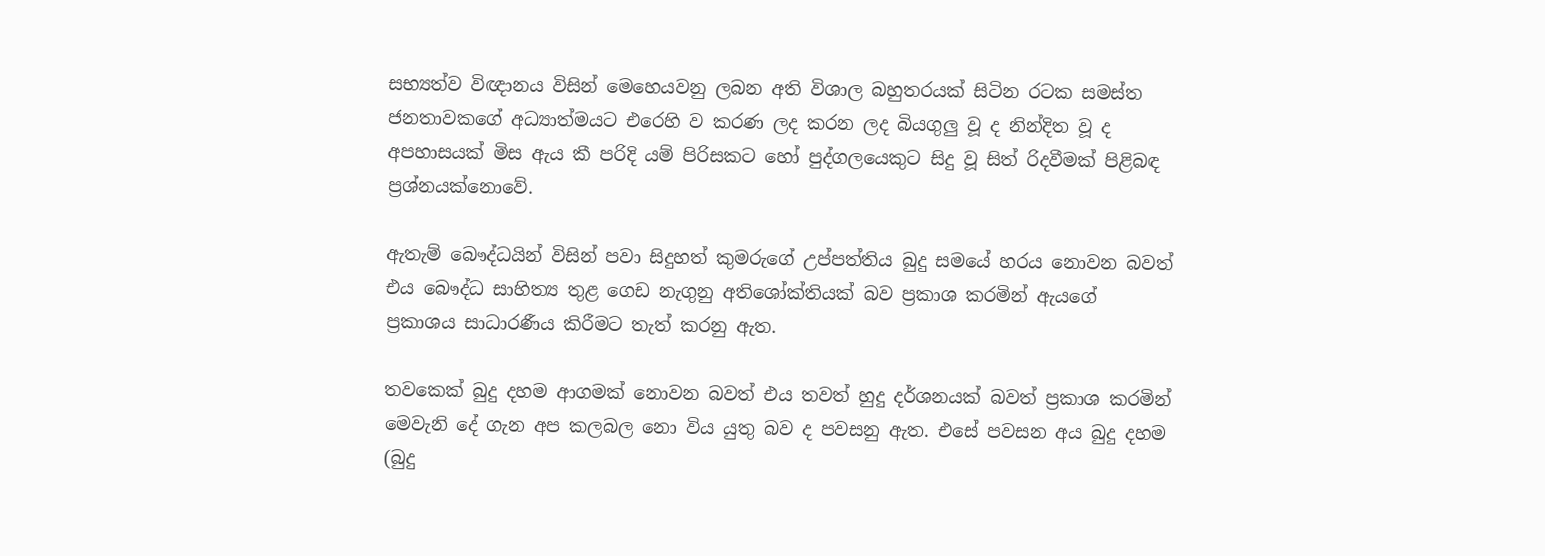සභ්‍යත්ව විඥානය විසින් මෙහෙයවනු ලබන අති විශාල බහුතරයක් සිටින රටක සමස්ත ජනතාවකගේ අධ්‍යාත්මයට එරෙහි ව කරණ ලද කරන ලද බියගුලු වූ ද නින්දිත වූ ද අපහාසයක් මිස ඇය කී පරිදි යම් පිරිසකට හෝ පුද්ගලයෙකුට සිදු වූ සිත් රිදවීමක් පිළිබඳ ප්‍රශ්නයක්නොවේ.

ඇතැම් බෞද්ධයින් විසින් පවා සිදුහත් කුමරුගේ උප්පත්තිය බුදු සමයේ හරය නොවන බවත් එය බෞද්ධ සාහිත්‍ය තුළ ගෙඩ නැගුනු අතිශෝක්තියක් බව ප්‍රකාශ කරමින් ඇයගේ ප්‍රකාශය සාධාරණීය කිරීමට තැත් කරනු ඇත.

තවකෙක් බුදු දහම ආගමක් නොවන බවත් එය තවත් හුදු දර්ශනයක් බවත් ප්‍රකාශ කරමින් මෙවැනි දේ ගැන අප කලබල නො විය යුතු බව ද පවසනු ඇත. එසේ පවසන අය බුදු දහම (බුදු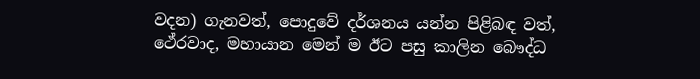වදන) ගැනවත්, පොදුවේ දර්ශනය යන්න පිළිබඳ වත්, ථේරවාද, මහායාන මෙන් ම ඊට පසු කාලින බෞද්ධ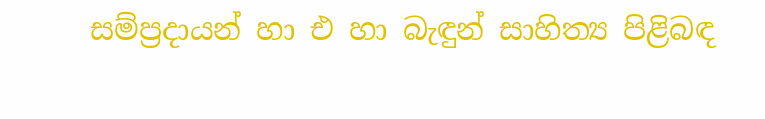සම්ප්‍රදායන් හා එ හා බැඳුන් සාහිත්‍ය පිළිබඳ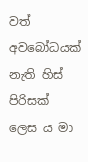වත් අවබෝධයක් නැති හිස් පිරිසක් ලෙස ය මා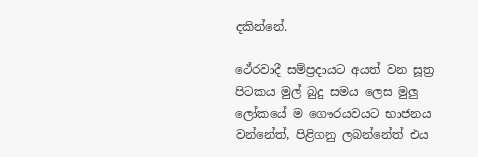දකින්නේ.

ථේරවාදී සම්ප්‍රදායට අයත් වන සූත්‍ර පිටකය මුල් බුදු සමය ලෙස මුලු ලෝකයේ ම ගෞරයවයට භාජනය වන්නේත්, පිළිගනු ලබන්නේත් එය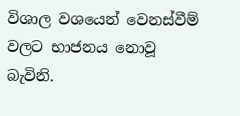විශාල වශයෙන් වෙනස්වීම් වලට භාජනය නොවූ බැවිනි.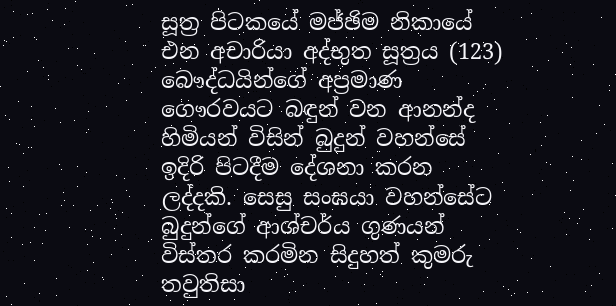සූත්‍ර පිටකයේ මජ්ඡිම නිකායේ එන අචාරියා අද්භුත සූත්‍රය (123) බෞද්ධයින්ගේ අප්‍රමාණ ගෞරවයට බඳුන් වන ආනන්ද හිමියන් විසින් බුදුන් වහන්සේ ඉදිරි පිටදීම දේශනා කරන ලද්දකි. සෙසු සංඝයා වහන්සේට බුදුන්ගේ ආශ්චර්ය ගුණයන් විස්තර කරමින සිදුහත් කුමරු තවුතිසා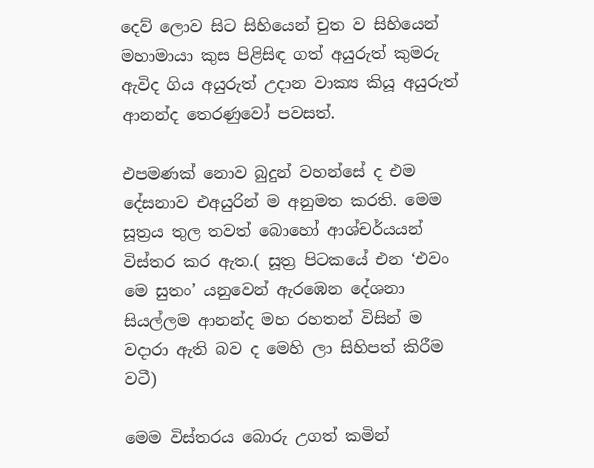දෙව් ලොව සිට සිහියෙන් චුත ව සිහියෙන් මහාමායා කුස පිළිසිඳ ගත් අයුරුත් කුමරු ඇවිද ගිය අයුරුත් උදාන වාක්‍ය කියූ අයුරුත් ආනන්ද තෙරණුවෝ පවසත්.

එපමණක් නොව බුදුන් වහන්සේ ද එම දේසනාව එඅයුරින් ම අනුමත කරති. මෙම සූත්‍රය තුල තවත් බොහෝ ආශ්චර්යයන් විස්තර කර ඇත.( සූත්‍ර පිටකයේ එන ‘එවං මෙ සුතං’ යනුවෙන් ඇරඹෙන දේශනා සියල්ලම ආනන්ද මහ රහතන් විසින් ම වදාරා ඇති බව ද මෙහි ලා සිහිපත් කිරීම වටී)

මෙම විස්තරය බොරු උගත් කමින්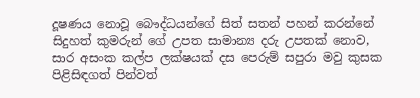දූෂණය නොවූ බෞද්ධයන්ගේ සිත් සතන් පහන් කරන්නේ සිදුහත් කුමරුන් ගේ උපත සාමාන්‍ය දරු උපතක් නොව, සාර අසංක කල්ප ලක්ෂයක් දස පෙරුම් සපුරා මවු කුසක පිළිසිඳගත් පින්වත්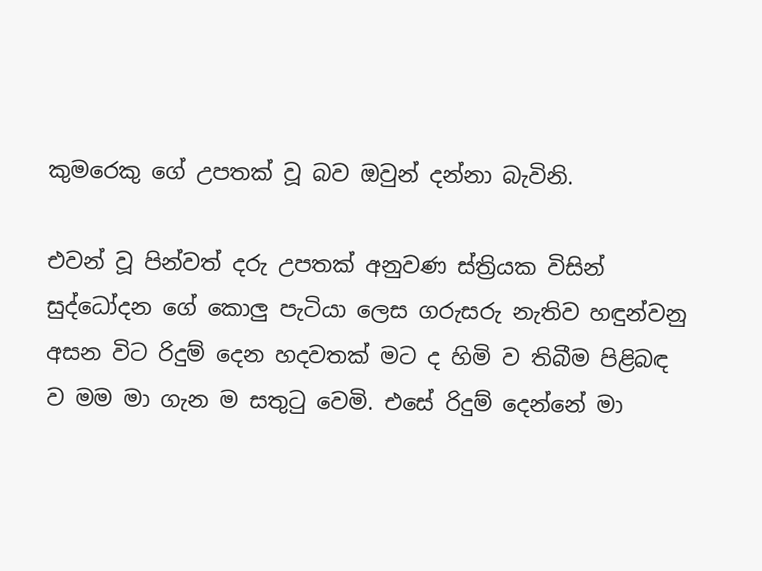කුමරෙකු ගේ උපතක් වූ බව ඔවුන් දන්නා බැවිනි.

එවන් වූ පින්වත් දරු උපතක් අනුවණ ස්ත්‍රියක විසින් සුද්ධෝදන ගේ කොලු පැටියා ලෙස ගරුසරු නැතිව හඳුන්වනු අසන විට රිදුම් දෙන හදවතක් මට ද හිමි ව තිබීම පිළිබඳ ව මම මා ගැන ම සතුටු වෙමි. එසේ රිදුම් දෙන්නේ මා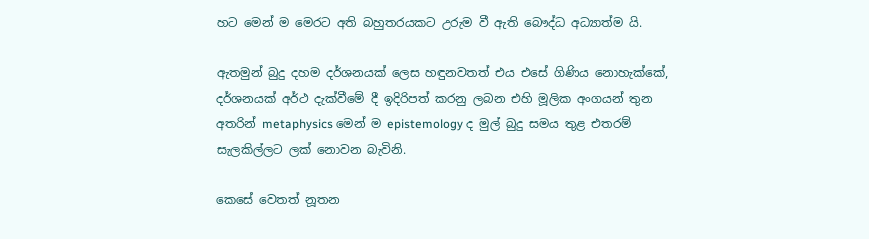හට මෙන් ම මෙරට අති බහුතරයකට උරුම වී ඇති බෞද්ධ අධ්‍යාත්ම යි.

ඇතමුන් බුදු දහම දර්ශනයක් ලෙස හඳුනවතත් එය එසේ ගිණිය නොහැක්කේ, දර්ශනයක් අර්ථ දැක්වීමේ දී ඉදිරිපත් කරනු ලබන එහි මූලික අංගයන් තුන අතරින් metaphysics මෙන් ම epistemology ද මුල් බුදු සමය තුළ එතරම් සැලකිල්ලට ලක් නොවන බැවිනි.

කෙසේ වෙතත් නූතන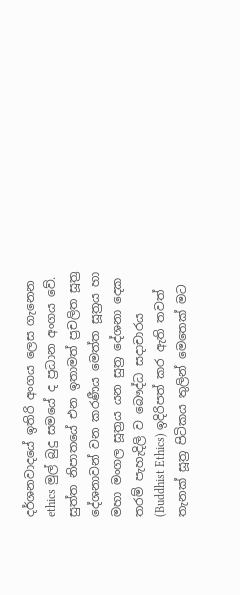දර්ශනවාදයේ ඉතිරි අංගය ලෙස ගැනෙන ethics මුල් බුදු සමයේ ද ප්‍රධාන අංගය වේ. සුත්ත නිපාතයේ එන ඉතාමත් ප්‍රචලිත සූත්‍ර දේශනාවන් වන කරණීය මෙත්ත සූත්‍රය හා මහා මංගල සූත්‍රය යන සුත්‍ර දේශනා දෙක තරම් පැහැදිලි ව බෞද්ධ සදාචාරය (Buddhist Ethics) ඉදිරිපත් කර ඇති තවත් තැනක් සූත්‍ර පිටිකය තුලින් මෙතෙක් මට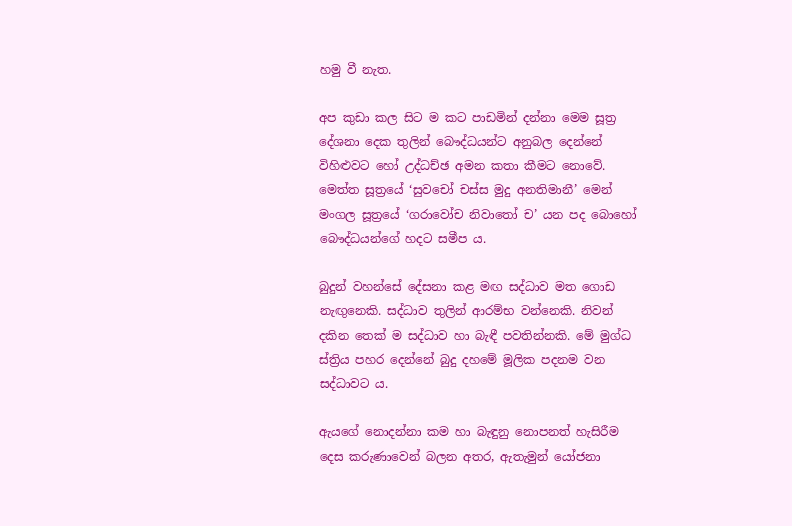හමු වී නැත.

අප කුඩා කල සිට ම කට පාඩමින් දන්නා මෙම සූත්‍ර දේශනා දෙක තුලින් බෞද්ධයන්ට අනුබල දෙන්නේ විහිළුවට හෝ උද්ධච්ඡ අමන කතා කීමට නොවේ. මෙත්ත සූත්‍රයේ ‘සුවචෝ චස්ස මුදු අනතිමානී’ මෙන් මංගල සූත්‍රයේ ‘ගරාවෝච නිවාතෝ ච’ යන පද බොහෝ බෞද්ධයන්ගේ හදට සමීප ය.

බුදුන් වහන්සේ දේසනා කළ මඟ සද්ධාව මත ගොඩ නැඟුනෙකි. සද්ධාව තුලින් ආරම්භ වන්නෙකි. නිවන් දකින තෙක් ම සද්ධාව හා බැඳී පවතින්නකි. මේ මුග්ධ ස්ත්‍රිය පහර දෙන්නේ බුදු දහමේ මූලික පදනම වන සද්ධාවට ය.

ඇයගේ නොදන්නා කම හා බැඳුනු නොපනත් හැසිරීම දෙස කරුණාවෙන් බලන අතර, ඇතැමුන් යෝජනා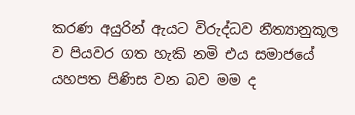කරණ අයුරින් ඇයට විරුද්ධව නීත්‍යානුකූල ව පියවර ගත හැකි නමි එය සමාජයේ යහපත පිණිස වන බව මම ද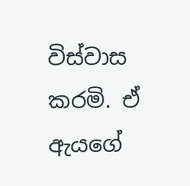විස්වාස කරමි. ඒ ඇයගේ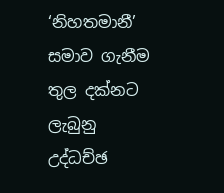‘නිහතමානී’ සමාව ගැනීම තුල දක්නට ලැබුනු උද්ධච්ඡ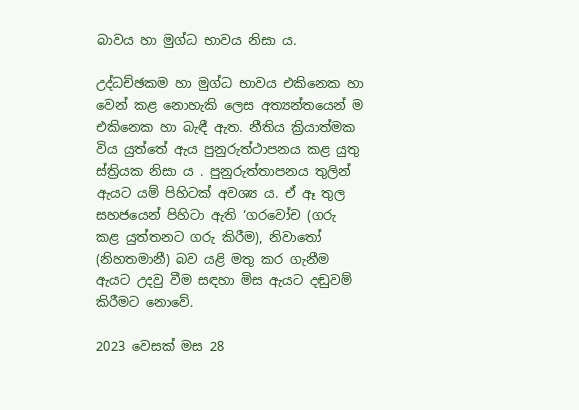බාවය හා මුග්ධ භාවය නිසා ය.

උද්ධච්ඡකම හා මුග්ධ භාවය එකිනෙක හා වෙන් කළ නොහැකි ලෙස අත්‍යන්තයෙන් ම එකිනෙක හා බැඳී ඇත. නීතිය ක්‍රියාත්මක විය යුත්තේ ඇය පුනුරුත්ථාපනය කළ යුතු ස්ත්‍රියක නිසා ය . පුනුරුත්තාපනය තුලින් ඇයට යම් පිහිටක් අවශ්‍ය ය. ඒ ඈ තුල සහජයෙන් පිහිටා ඇති ‘ගරවෝච (ගරු කළ යුත්තනට ගරු කිරීම), නිවාතෝ (නිහතමානී) බව යළි මතු කර ගැනීම ඇයට උදවු වීම සඳහා මිස ඇයට දඬුවම් කිරීමට නොවේ.

2023 වෙසක් මස 28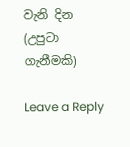වැනි දින
(උපුටා ගැනීමකි)

Leave a Reply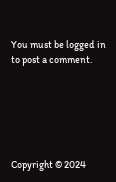You must be logged in to post a comment.






Copyright © 2024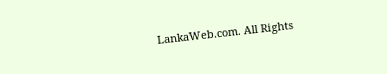LankaWeb.com. All Rights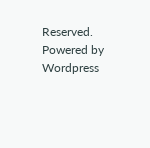Reserved. Powered by Wordpress